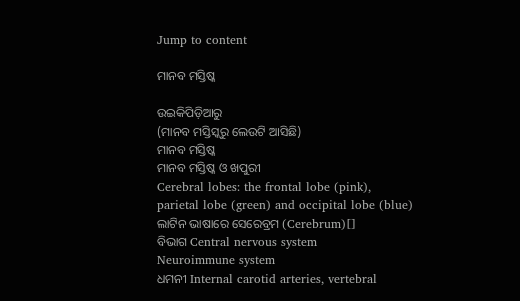Jump to content

ମାନବ ମସ୍ତିଷ୍କ

ଉଇକିପିଡ଼ିଆ‌ରୁ
(ମାନବ ମସ୍ତିସ୍କରୁ ଲେଉଟି ଆସିଛି)
ମାନବ ମସ୍ତିଷ୍କ
ମାନବ ମସ୍ତିଷ୍କ ଓ ଖପୁରୀ
Cerebral lobes: the frontal lobe (pink), parietal lobe (green) and occipital lobe (blue)
ଲାଟିନ ଭାଷାରେ ସେରେବ୍ରମ (Cerebrum)[]
ବିଭାଗ Central nervous system
Neuroimmune system
ଧମନୀ Internal carotid arteries, vertebral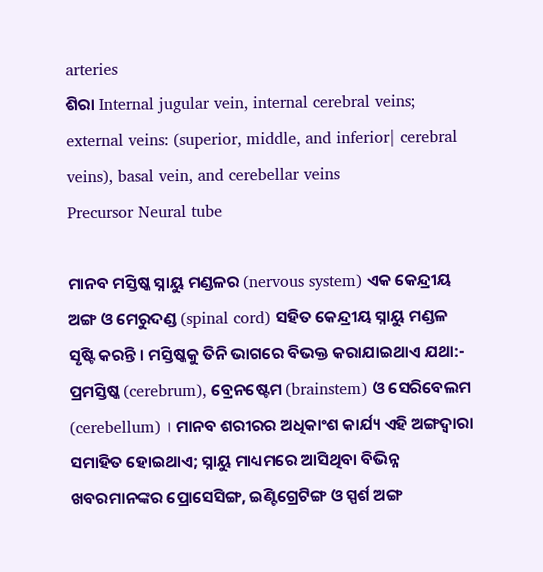arteries
ଶିରା Internal jugular vein, internal cerebral veins;
external veins: (superior, middle, and inferior| cerebral veins), basal vein, and cerebellar veins
Precursor Neural tube

ମାନବ ମସ୍ତିଷ୍କ ସ୍ନାୟୁ ମଣ୍ଡଳର (nervous system) ଏକ କେନ୍ଦ୍ରୀୟ ଅଙ୍ଗ ଓ ମେରୁଦଣ୍ଡ (spinal cord) ସ‌ହିତ କେନ୍ଦ୍ରୀୟ ସ୍ନାୟୁ ମଣ୍ଡଳ ସୃଷ୍ଟି କରନ୍ତି । ମସ୍ତିଷ୍କ‌କୁ ତିନି ଭାଗରେ ବିଭକ୍ତ କରାଯାଇଥାଏ ଯଥା:- ପ୍ରମସ୍ତିଷ୍କ (cerebrum), ବ୍ରେନଷ୍ଟେମ (brainstem) ଓ ସେରିବେଲମ (cerebellum) । ମାନବ ଶରୀରର ଅଧିକାଂଶ କାର୍ଯ୍ୟ ଏହି ଅଙ୍ଗଦ୍ୱାରା ସମାହିତ ହୋଇଥାଏ; ସ୍ନାୟୁ ମାଧ୍ୟମରେ ଆସିଥିବା ବିଭିନ୍ନ ଖବରମାନଙ୍କର ପ୍ରୋସେସିଙ୍ଗ, ଇଣ୍ଟିଗ୍ରେଟିଙ୍ଗ ଓ ସ୍ପର୍ଶ ଅଙ୍ଗ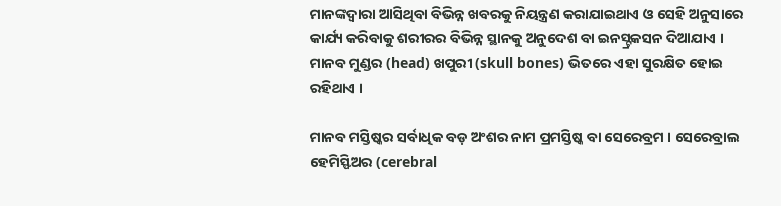ମାନଙ୍କଦ୍ୱାରା ଆସିଥିବା ବିଭିନ୍ନ ଖବରକୁ ନିୟନ୍ତ୍ରଣ କରାଯାଇଥାଏ ଓ ସେହି ଅନୁସାରେ କାର୍ଯ୍ୟ କରିବାକୁ ଶରୀରର ବିଭିନ୍ନ ସ୍ଥାନ‌କୁ ଅନୁଦେଶ ବା ଇନସ୍ଟ୍ରକସନ ଦିଆଯାଏ । ମାନବ ମୁଣ୍ଡର (head) ଖପୁରୀ (skull bones) ଭିତରେ ଏହା ସୁରକ୍ଷିତ ହୋଇ ରହିଥାଏ ।

ମାନବ ମସ୍ତିଷ୍କର ସର୍ବାଧିକ ବଡ଼ ଅଂଶର ନାମ ପ୍ରମସ୍ତିଷ୍କ ବା ସେରେବ୍ରମ । ସେରେବ୍ରାଲ ହେମିସ୍ଫିଅର (cerebral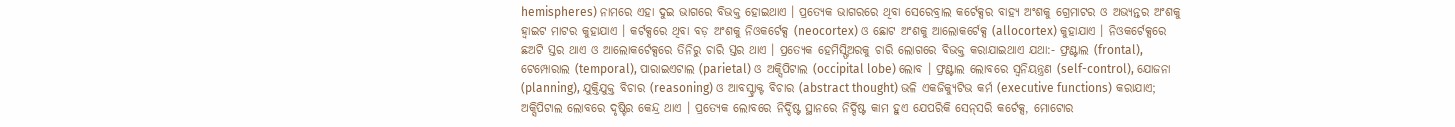hemispheres) ନାମରେ ଏହା ଦୁଇ ଭାଗରେ ବିଭକ୍ତ ହୋଇଥାଏ । ପ୍ରତ୍ୟେକ ଭାଗରରେ ଥିବା ସେରେବ୍ରାଲ କର୍ଟେକ୍ସର ବାହ୍ୟ ଅଂଶକୁ ଗ୍ରେମାଟର ଓ ଅଭ୍ୟନ୍ତର ଅଂଶକୁ ହ୍ୱାଇଟ ମାଟର କୁହାଯାଏ । କର୍ଟକ୍ସରେ ଥିବା ବଡ଼ ଅଂଶକୁ ନିଓକର୍ଟେକ୍ସ (neocortex) ଓ ଛୋଟ ଅଂଶକୁ ଆଲୋକର୍ଟେକ୍ସ (allocortex) କୁହାଯାଏ । ନିଓକର୍ଟେକ୍ସରେ ଛଅଟି ସ୍ତର ଥାଏ ଓ ଆଲୋକର୍ଟେକ୍ସରେ ତିନିରୁ ଚାରି ସ୍ତର ଥାଏ । ପ୍ରତ୍ୟେକ ହେମିସ୍ଫିଅରକୁ ଚାରି ଲୋଗରେ ବିଭକ୍ତ କରାଯାଇଥାଏ ଯଥା:- ଫ୍ରଣ୍ଟାଲ (frontal), ଟେମ୍ପୋରାଲ (temporal), ପାରାଇଏଟାଲ (parietal) ଓ ଅକ୍ସିପିଟାଲ (occipital lobe) ଲୋବ । ଫ୍ରଣ୍ଟାଲ ଲୋବରେ ସ୍ୱନିୟନ୍ତ୍ରଣ (self-control), ଯୋଜନା (planning), ଯୁକ୍ତିଯୁକ୍ତ ବିଚାର (reasoning) ଓ ଆବସ୍ଟ୍ରାକ୍ଟ ବିଚାର (abstract thought) ଭଳି ଏକଜିକ୍ୟୁଟିଭ କର୍ମ (executive functions) କରାଯାଏ; ଅକ୍ସିପିଟାଲ ଲୋବରେ ଦୃଷ୍ଟିର କେନ୍ଦ୍ର ଥାଏ । ପ୍ରତ୍ୟେକ ଲୋବରେ ନିର୍ଦ୍ଦିଷ୍ଟ ସ୍ଥାନରେ ନିର୍ଦ୍ଦିଷ୍ଟ କାମ ହୁଏ ଯେପରିକି ସେନ୍‌ସରି କର୍ଟେକ୍ସ, ମୋଟୋର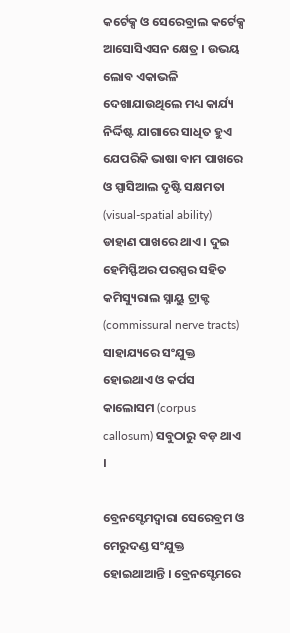କର୍ଟେକ୍ସ ଓ ସେରେବ୍ରାଲ କର୍ଟେକ୍ସ ଆସୋସିଏସନ କ୍ଷେତ୍ର । ଉଭୟ ଲୋବ ଏକାଭଳି ଦେଖାଯାଉଥିଲେ ମଧ୍ୟ କାର୍ଯ୍ୟ ନିର୍ଦ୍ଦିଷ୍ଟ ଯାଗାରେ ସାଧିତ ହୁଏ ଯେପରିକି ଭାଷା ବାମ ପାଖରେ ଓ ସ୍ପାସିଆଲ ଦୃଷ୍ଟି ସକ୍ଷମତା (visual-spatial ability) ଡାହାଣ ପାଖରେ ଥାଏ । ଦୁଇ ହେମିସ୍ଫିଅର ପରସ୍ପର ସ‌ହିତ କମିସ୍ୟୁରାଲ ସ୍ନାୟୁ ଟ୍ରାକ୍ଟ (commissural nerve tracts) ସାହାଯ୍ୟରେ ସଂଯୁକ୍ତ ହୋଇଥାଏ ଓ କର୍ପସ କାଲୋସମ (corpus callosum) ସବୁଠାରୁ ବଡ଼ ଥାଏ ।

ବ୍ରେନସ୍ଟେମଦ୍ୱାରା ସେରେବ୍ରମ ଓ ମେରୁଦଣ୍ଡ ସଂଯୁକ୍ତ ହୋଇଥାଆନ୍ତି । ବ୍ରେନସ୍ଟେମରେ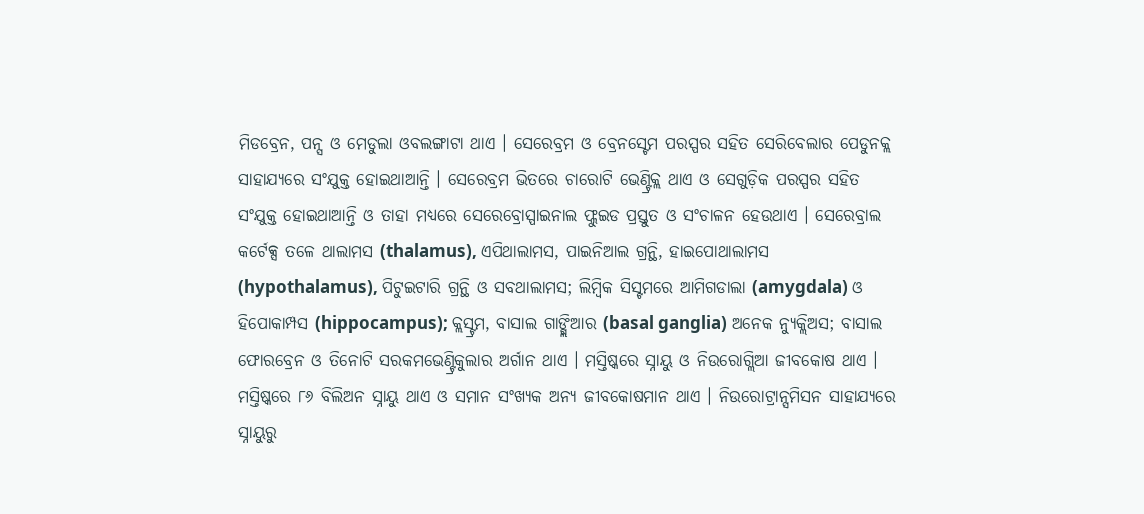ମିଡବ୍ରେନ, ପନ୍ସ ଓ ମେଡୁଲା ଓବଲଙ୍ଗାଟା ଥାଏ । ସେରେବ୍ରମ ଓ ବ୍ରେନସ୍ଟେମ ପରସ୍ପର ସ‌ହିତ ସେରିବେଲାର ପେଡୁନ‌କ୍ଲ ସାହାଯ୍ୟରେ ସଂଯୁକ୍ତ ହୋଇଥାଆନ୍ତି । ସେରେବ୍ରମ ଭିତରେ ଚାରୋଟି ଭେଣ୍ଟ୍ରିକ୍ଲ ଥାଏ ଓ ସେଗୁଡ଼ିକ ପରସ୍ପର ସ‌ହିତ ସଂଯୁକ୍ତ ହୋଇଥାଆନ୍ତି ଓ ତାହା ମଧ୍ୟରେ ସେରେବ୍ରୋସ୍ପାଇନାଲ ଫ୍ଲୁଇଡ ପ୍ରସ୍ତୁତ ଓ ସଂଚାଳନ ହେଉଥାଏ । ସେରେବ୍ରାଲ କର୍ଟେକ୍ସ ତଳେ ଥାଲାମସ (thalamus), ଏପିଥାଲାମସ, ପାଇନିଆଲ ଗ୍ରନ୍ଥି, ହାଇପୋଥାଲାମସ (hypothalamus), ପିଟୁଇଟାରି ଗ୍ରନ୍ଥି ଓ ସବଥାଲାମସ; ଲିମ୍ବିକ ସିସ୍ଟମରେ ଆମିଗଡାଲା (amygdala) ଓ ହିପୋକାମ୍ପସ (hippocampus); କ୍ଲସ୍ଟ୍ରମ, ବାସାଲ ଗାଙ୍ଗ୍ଲିଆର (basal ganglia) ଅନେକ ନ୍ୟୁକ୍ଲିଅସ; ବାସାଲ ଫୋରବ୍ରେନ ଓ ତିନୋଟି ସରକମ‌ଭେଣ୍ଟ୍ରିକୁଲାର ଅର୍ଗାନ ଥାଏ । ମସ୍ତିଷ୍କରେ ସ୍ନାୟୁ ଓ ନିଉରୋଗ୍ଲିଆ ଜୀବକୋଷ ଥାଏ । ମସ୍ତିଷ୍କରେ ୮୬ ବିଲିଅନ ସ୍ନାୟୁ ଥାଏ ଓ ସମାନ ସଂଖ୍ୟକ ଅନ୍ୟ ଜୀବକୋଷମାନ ଥାଏ । ନିଉରୋଟ୍ରାନ୍ସମିସନ ସାହାଯ୍ୟରେ ସ୍ନାୟୁରୁ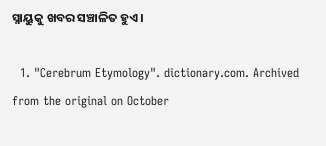ସ୍ନାୟୁକୁ ଖବର ସଞ୍ଚାଳିତ ହୁଏ ।

  1. "Cerebrum Etymology". dictionary.com. Archived from the original on October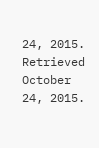24, 2015. Retrieved October 24, 2015.